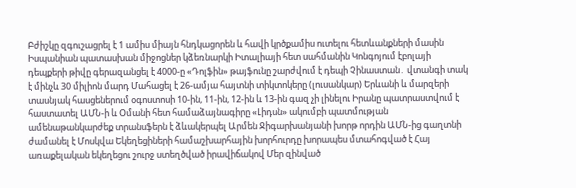Բժիշկը զգուշացրել է 1 ամիս միայն հնդկացորեն և հավի կրծքամիս ուտելու հետևանքների մասին Իսպանիան պատասխան միջոցներ կձեռնարկի Իտալիայի հետ սահմանին Կոնգոյում էբոլայի դեպքերի թիվը գերազանցել է 4000-ը «Դոլֆին» թայֆունը շարժվում է դեպի Չինաստան․ վտանգի տակ է մինչև 30 միլիոն մարդ Մահացել է 26-ամյա հայտնի տիկտոկերը (լուսանկար) Երևանի և մարզերի տասնյակ հասցեներում օգոստոսի 10-ին, 11-ին, 12-ին և 13-ին գազ չի լինելու Իրանը պատրաստվում է հաստատել ԱՄՆ-ի և Օմանի հետ համաձայնագիրը «Լիդսն» ակումբի պատմության ամենաթանկարժեք տրանսֆերն է ձևակերպել Արմեն Ջիգարխանյանի խորթ որդին ԱՄՆ-ից գաղտնի ժամանել է Մոսկվա Եկեղեցիների համաշխարհային խորհուրդը խորապես մտահոգված է Հայ առաքելական եկեղեցու շուրջ ստեղծված իրավիճակով Մեր զինված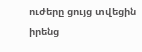ուժերը ցույց տվեցին իրենց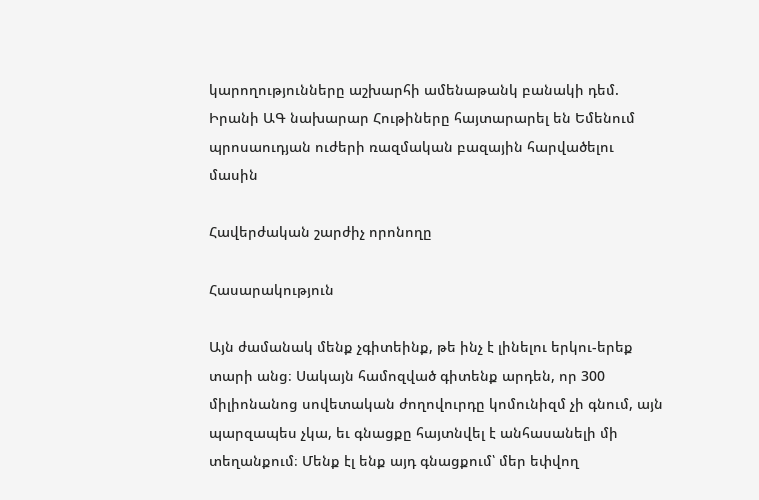կարողությունները աշխարհի ամենաթանկ բանակի դեմ. Իրանի ԱԳ նախարար Հութիները հայտարարել են Եմենում պրոսաուդյան ուժերի ռազմական բազային հարվածելու մասին

Հավերժական շարժիչ որոնողը

Հասարակություն

Այն ժամանակ մենք չգիտեինք, թե ինչ է լինելու երկու-երեք տարի անց։ Սակայն համոզված գիտենք արդեն, որ 300 միլիոնանոց սովետական ժողովուրդը կոմունիզմ չի գնում, այն պարզապես չկա, եւ գնացքը հայտնվել է անհասանելի մի տեղանքում։ Մենք էլ ենք այդ գնացքում՝ մեր եփվող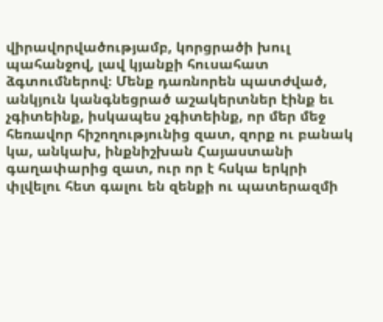վիրավորվածությամբ, կորցրածի խուլ պահանջով, լավ կյանքի հուսահատ ձգտումներով։ Մենք դառնորեն պատժված, անկյուն կանգնեցրած աշակերտներ էինք եւ չգիտեինք, իսկապես չգիտեինք, որ մեր մեջ հեռավոր հիշողությունից զատ, զորք ու բանակ կա, անկախ, ինքնիշխան Հայաստանի գաղափարից զատ, ուր որ է հսկա երկրի փլվելու հետ գալու են զենքի ու պատերազմի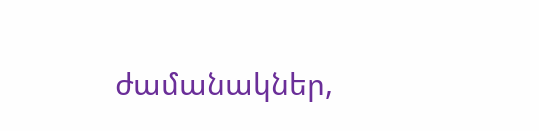ժամանակներ,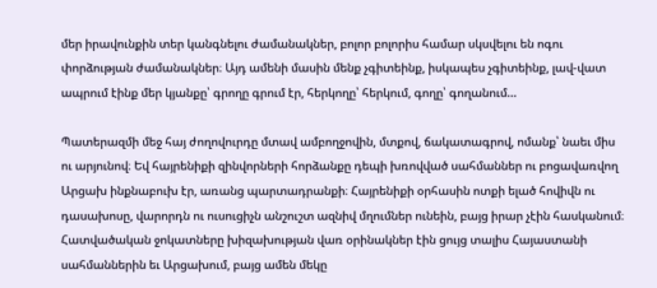մեր իրավունքին տեր կանգնելու ժամանակներ, բոլոր բոլորիս համար սկսվելու են ոգու փորձության ժամանակներ։ Այդ ամենի մասին մենք չգիտեինք, իսկապես չգիտեինք, լավ-վատ ապրում էինք մեր կյանքը՝ գրողը գրում էր, հերկողը՝ հերկում, գողը՝ գողանում…

Պատերազմի մեջ հայ ժողովուրդը մտավ ամբողջովին, մտքով, ճակատագրով, ոմանք՝ նաեւ միս ու արյունով։ Եվ հայրենիքի զինվորների հորձանքը դեպի խռովված սահմաններ ու բոցավառվող Արցախ ինքնաբուխ էր, առանց պարտադրանքի։ Հայրենիքի օրհասին ոտքի ելած հովիվն ու դասախոսը, վարորդն ու ուսուցիչն անշուշտ ազնիվ մղումներ ունեին, բայց իրար չէին հասկանում։ Հատվածական ջոկատները խիզախության վառ օրինակներ էին ցույց տալիս Հայաստանի սահմաններին եւ Արցախում, բայց ամեն մեկը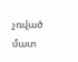չռված մատ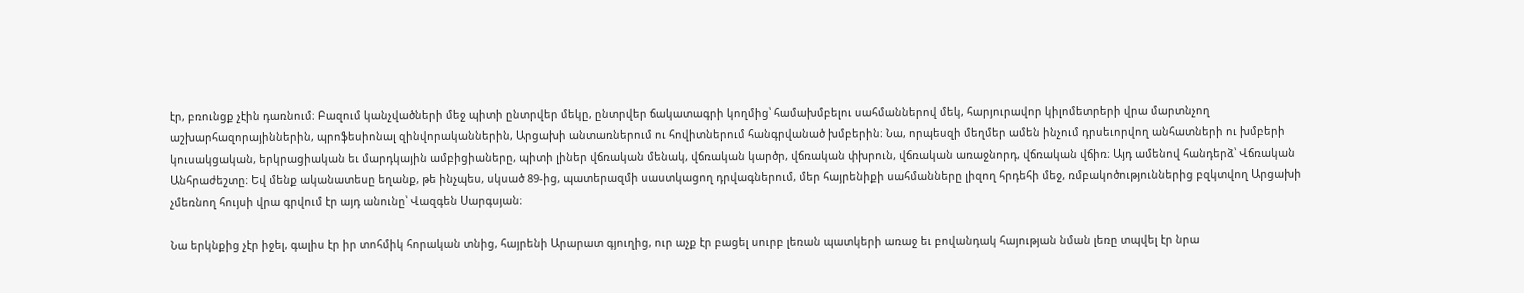էր, բռունցք չէին դառնում։ Բազում կանչվածների մեջ պիտի ընտրվեր մեկը, ընտրվեր ճակատագրի կողմից՝ համախմբելու սահմաններով մեկ, հարյուրավոր կիլոմետրերի վրա մարտնչող աշխարհազորայիններին, պրոֆեսիոնալ զինվորականներին, Արցախի անտառներում ու հովիտներում հանգրվանած խմբերին։ Նա, որպեսզի մեղմեր ամեն ինչում դրսեւորվող անհատների ու խմբերի կուսակցական, երկրացիական եւ մարդկային ամբիցիաները, պիտի լիներ վճռական մենակ, վճռական կարծր, վճռական փխրուն, վճռական առաջնորդ, վճռական վճիռ։ Այդ ամենով հանդերձ՝ Վճռական Անհրաժեշտը։ Եվ մենք ականատեսը եղանք, թե ինչպես, սկսած 89-ից, պատերազմի սաստկացող դրվագներում, մեր հայրենիքի սահմանները լիզող հրդեհի մեջ, ռմբակոծություններից բզկտվող Արցախի չմեռնող հույսի վրա գրվում էր այդ անունը՝ Վազգեն Սարգսյան։

Նա երկնքից չէր իջել, գալիս էր իր տոհմիկ հորական տնից, հայրենի Արարատ գյուղից, ուր աչք էր բացել սուրբ լեռան պատկերի առաջ եւ բովանդակ հայության նման լեռը տպվել էր նրա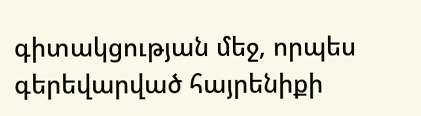գիտակցության մեջ, որպես գերեվարված հայրենիքի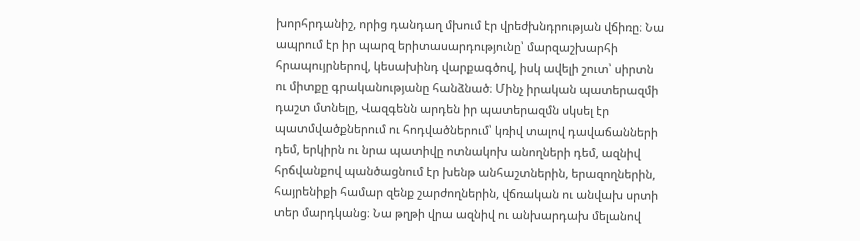խորհրդանիշ, որից դանդաղ մխում էր վրեժխնդրության վճիռը։ Նա ապրում էր իր պարզ երիտասարդությունը՝ մարզաշխարհի հրապույրներով, կեսախինդ վարքագծով, իսկ ավելի շուտ՝ սիրտն ու միտքը գրականությանը հանձնած։ Մինչ իրական պատերազմի դաշտ մտնելը, Վազգենն արդեն իր պատերազմն սկսել էր պատմվածքներում ու հոդվածներում՝ կռիվ տալով դավաճանների դեմ, երկիրն ու նրա պատիվը ոտնակոխ անողների դեմ, ազնիվ հրճվանքով պանծացնում էր խենթ անհաշտներին, երազողներին, հայրենիքի համար զենք շարժողներին, վճռական ու անվախ սրտի տեր մարդկանց։ Նա թղթի վրա ազնիվ ու անխարդախ մելանով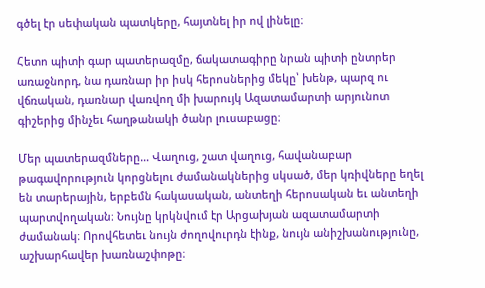գծել էր սեփական պատկերը, հայտնել իր ով լինելը։

Հետո պիտի գար պատերազմը, ճակատագիրը նրան պիտի ընտրեր առաջնորդ, նա դառնար իր իսկ հերոսներից մեկը՝ խենթ, պարզ ու վճռական, դառնար վառվող մի խարույկ Ազատամարտի արյունոտ գիշերից մինչեւ հաղթանակի ծանր լուսաբացը։

Մեր պատերազմները… Վաղուց, շատ վաղուց, հավանաբար թագավորություն կորցնելու ժամանակներից սկսած, մեր կռիվները եղել են տարերային, երբեմն հակասական, անտեղի հերոսական եւ անտեղի պարտվողական։ Նույնը կրկնվում էր Արցախյան ազատամարտի ժամանակ։ Որովհետեւ նույն ժողովուրդն էինք, նույն անիշխանությունը, աշխարհավեր խառնաշփոթը։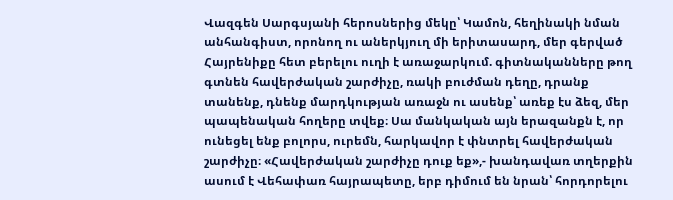Վազգեն Սարգսյանի հերոսներից մեկը՝ Կամոն, հեղինակի նման անհանգիստ, որոնող ու աներկյուղ մի երիտասարդ, մեր գերված Հայրենիքը հետ բերելու ուղի է առաջարկում. գիտնականները թող գտնեն հավերժական շարժիչը, ռակի բուժման դեղը, դրանք տանենք, դնենք մարդկության առաջն ու ասենք՝ առեք էս ձեզ, մեր պապենական հողերը տվեք։ Սա մանկական այն երազանքն է, որ ունեցել ենք բոլորս, ուրեմն, հարկավոր է փնտրել հավերժական շարժիչը։ «Հավերժական շարժիչը դուք եք»,- խանդավառ տղերքին ասում է Վեհափառ հայրապետը, երբ դիմում են նրան՝ հորդորելու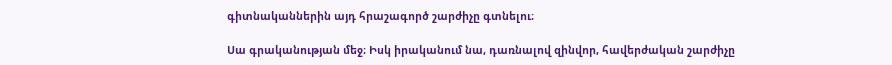գիտնականներին այդ հրաշագործ շարժիչը գտնելու։

Սա գրականության մեջ։ Իսկ իրականում նա, դառնալով զինվոր, հավերժական շարժիչը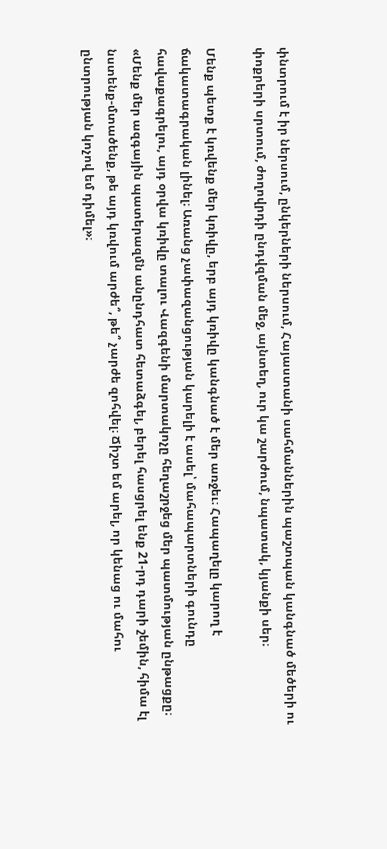փնտրում է իր ներսում, ընկերների ներսում, Հայաստանի սահմաններին պաշտպան կանգնած մեծերի ու փոքրերի սրտում, ժողովրդի ընդվզման մեջ, այնտեղ, ուր կա շարժում, նպատակ, կյանքի սեր։

Մենք պետք է կռվենք մեր կռիվը, երբ այդ կռիվը կանգնած է մեր առջեւ։ Հապաղելը կարող է ճակատագրական լինել։ Առանց չափազանցության կարելի է ասել՝ մահապարտների գունդը հավաքագրելու, այդ օրվա կռիվը տալու Վազգենի մարտակոչը հեղաշրջեց մեր պատմության ընթացքը։
«Մենք մեր ազգային պատերազմն անընդհատ հետաձգել, բերել հասցրել ենք 21-րդ դարի շեմին, հիմա էլ նստենք-մտածենք, թե այդ կռվում արժե՞, թե՞ չարժե զոհվել։ Ճիշտ եմ արել, որ կենաց ու մահու ընտրության կոչով եմ դիմել»։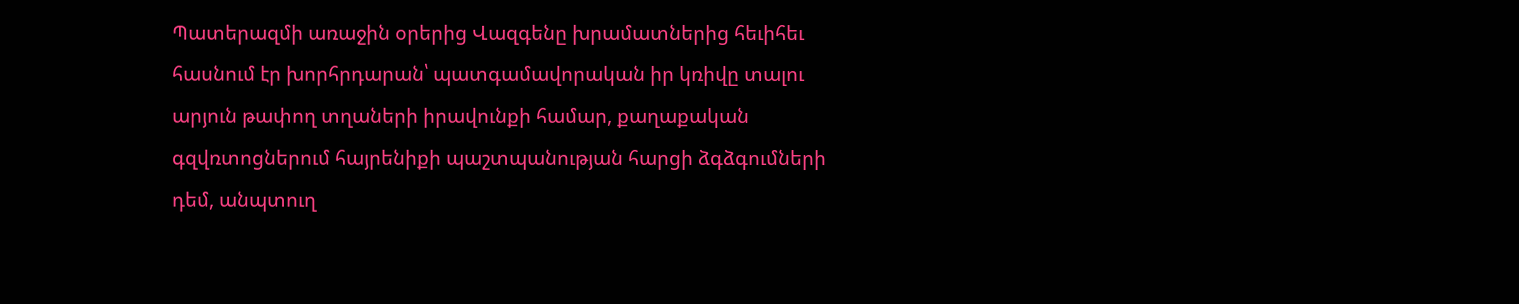Պատերազմի առաջին օրերից Վազգենը խրամատներից հեւիհեւ հասնում էր խորհրդարան՝ պատգամավորական իր կռիվը տալու արյուն թափող տղաների իրավունքի համար, քաղաքական գզվռտոցներում հայրենիքի պաշտպանության հարցի ձգձգումների դեմ, անպտուղ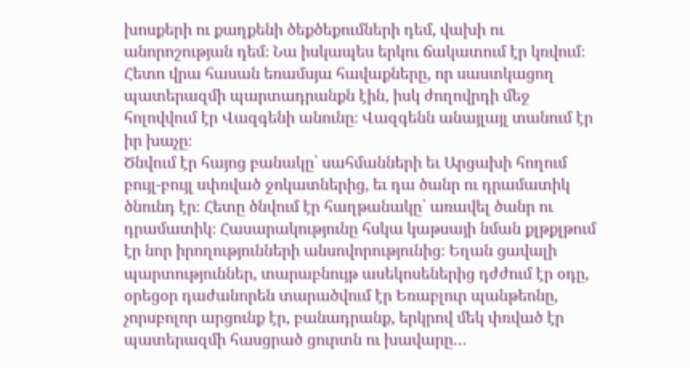խոսքերի ու քաղքենի ծեքծեքումների դեմ, վախի ու անորոշության դեմ։ Նա իսկապես երկու ճակատում էր կռվում։ Հետո վրա հասան եռամսյա հավաքները, որ սաստկացող պատերազմի պարտադրանքն էին, իսկ ժողովրդի մեջ հոլովվում էր Վազգենի անունը։ Վազգենն անայլայլ տանում էր իր խաչը։
Ծնվում էր հայոց բանակը՝ սահմանների եւ Արցախի հողում բույլ-բույլ սփռված ջոկատներից, եւ դա ծանր ու դրամատիկ ծնունդ էր։ Հետը ծնվում էր հաղթանակը՝ առավել ծանր ու դրամատիկ։ Հասարակությունը հսկա կաթսայի նման քլթքլթում էր նոր իրողությունների անսովորությունից։ Եղան ցավալի պարտություններ, տարաբնույթ ասեկոսեներից դժժում էր օդը, օրեցօր դաժանորեն տարածվում էր Եռաբլուր պանթեոնը, չորսբոլոր արցունք էր, բանադրանք, երկրով մեկ փռված էր պատերազմի հասցրած ցուրտն ու խավարը…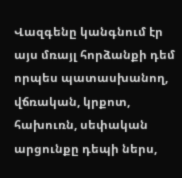Վազգենը կանգնում էր այս մռայլ հորձանքի դեմ որպես պատասխանող, վճռական, կրքոտ, հախուռն, սեփական արցունքը դեպի ներս,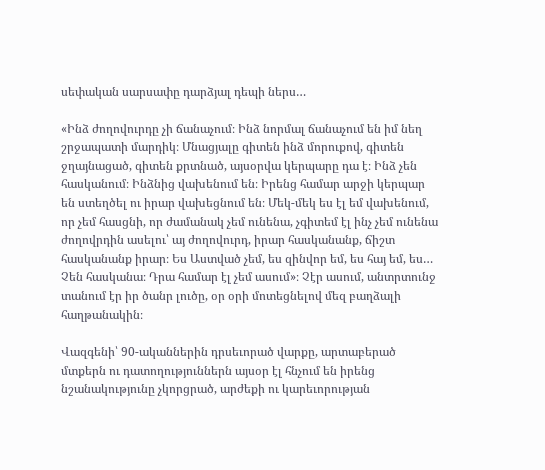սեփական սարսափը դարձյալ դեպի ներս…

«Ինձ ժողովուրդը չի ճանաչում։ Ինձ նորմալ ճանաչում են իմ նեղ շրջապատի մարդիկ։ Մնացյալը գիտեն ինձ մորուքով, գիտեն ջղայնացած, գիտեն քրտնած, այսօրվա կերպարը դա է։ Ինձ չեն հասկանում։ Ինձնից վախենում են։ Իրենց համար արջի կերպար են ստեղծել ու իրար վախեցնում են։ Մեկ-մեկ ես էլ եմ վախենում, որ չեմ հասցնի, որ ժամանակ չեմ ունենա, չգիտեմ էլ ինչ չեմ ունենա ժողովրդին ասելու՝ այ ժողովուրդ, իրար հասկանանք, ճիշտ հասկանանք իրար։ Ես Աստված չեմ, ես զինվոր եմ, ես հայ եմ, ես… Չեն հասկանա։ Դրա համար էլ չեմ ասում»։ Չէր ասում, անտրտունջ տանում էր իր ծանր լուծը, օր օրի մոտեցնելով մեզ բաղձալի հաղթանակին։

Վազգենի՝ 90-ականներին դրսեւորած վարքը, արտաբերած մտքերն ու դատողություններն այսօր էլ հնչում են իրենց նշանակությունը չկորցրած, արժեքի ու կարեւորության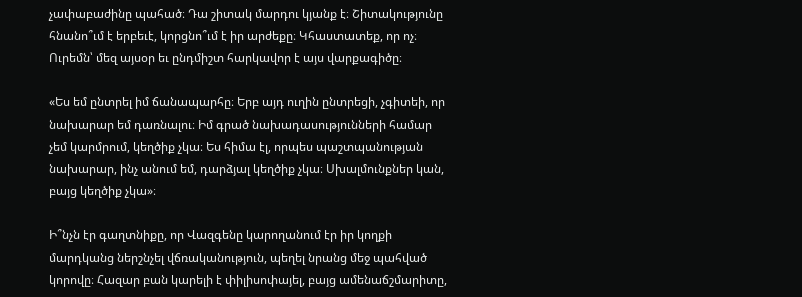չափաբաժինը պահած։ Դա շիտակ մարդու կյանք է։ Շիտակությունը հնանո՞ւմ է երբեւէ, կորցնո՞ւմ է իր արժեքը։ Կհաստատեք, որ ոչ։ Ուրեմն՝ մեզ այսօր եւ ընդմիշտ հարկավոր է այս վարքագիծը։

«Ես եմ ընտրել իմ ճանապարհը։ Երբ այդ ուղին ընտրեցի, չգիտեի, որ նախարար եմ դառնալու։ Իմ գրած նախադասությունների համար չեմ կարմրում, կեղծիք չկա։ Ես հիմա էլ, որպես պաշտպանության նախարար, ինչ անում եմ, դարձյալ կեղծիք չկա։ Սխալմունքներ կան, բայց կեղծիք չկա»։

Ի՞նչն էր գաղտնիքը, որ Վազգենը կարողանում էր իր կողքի մարդկանց ներշնչել վճռականություն, պեղել նրանց մեջ պահված կորովը։ Հազար բան կարելի է փիլիսոփայել, բայց ամենաճշմարիտը,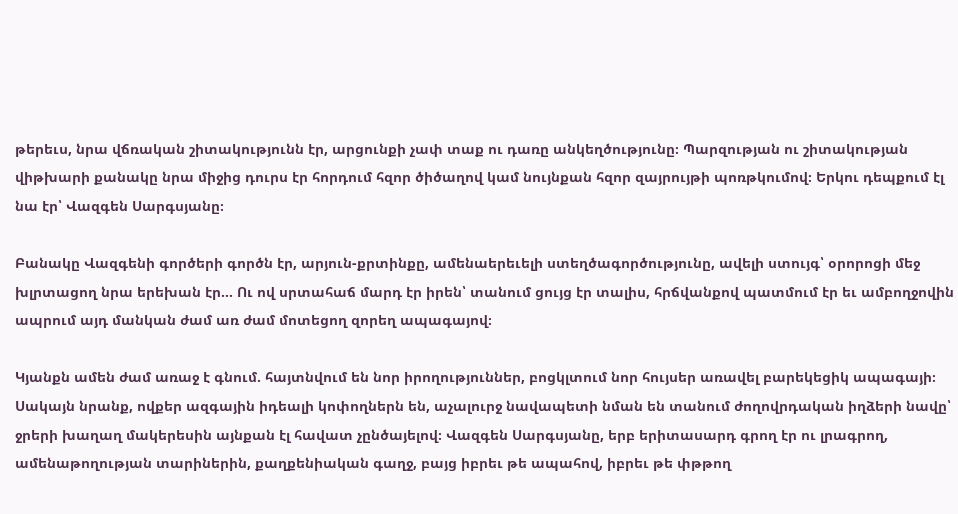թերեւս, նրա վճռական շիտակությունն էր, արցունքի չափ տաք ու դառը անկեղծությունը։ Պարզության ու շիտակության վիթխարի քանակը նրա միջից դուրս էր հորդում հզոր ծիծաղով կամ նույնքան հզոր զայրույթի պոռթկումով։ Երկու դեպքում էլ նա էր՝ Վազգեն Սարգսյանը։

Բանակը Վազգենի գործերի գործն էր, արյուն-քրտինքը, ամենաերեւելի ստեղծագործությունը, ավելի ստույգ՝ օրորոցի մեջ խլրտացող նրա երեխան էր… Ու ով սրտահաճ մարդ էր իրեն՝ տանում ցույց էր տալիս, հրճվանքով պատմում էր եւ ամբողջովին ապրում այդ մանկան ժամ առ ժամ մոտեցող զորեղ ապագայով։

Կյանքն ամեն ժամ առաջ է գնում. հայտնվում են նոր իրողություններ, բոցկլտում նոր հույսեր առավել բարեկեցիկ ապագայի։ Սակայն նրանք, ովքեր ազգային իդեալի կոփողներն են, աչալուրջ նավապետի նման են տանում ժողովրդական իղձերի նավը՝ ջրերի խաղաղ մակերեսին այնքան էլ հավատ չընծայելով։ Վազգեն Սարգսյանը, երբ երիտասարդ գրող էր ու լրագրող, ամենաթողության տարիներին, քաղքենիական գաղջ, բայց իբրեւ թե ապահով, իբրեւ թե փթթող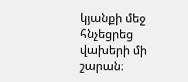կյանքի մեջ հնչեցրեց վախերի մի շարան։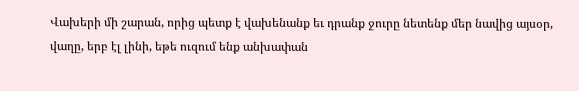Վախերի մի շարան, որից պետք է վախենանք եւ դրանք ջուրը նետենք մեր նավից այսօր, վաղը, երբ էլ լինի, եթե ուզում ենք անխափան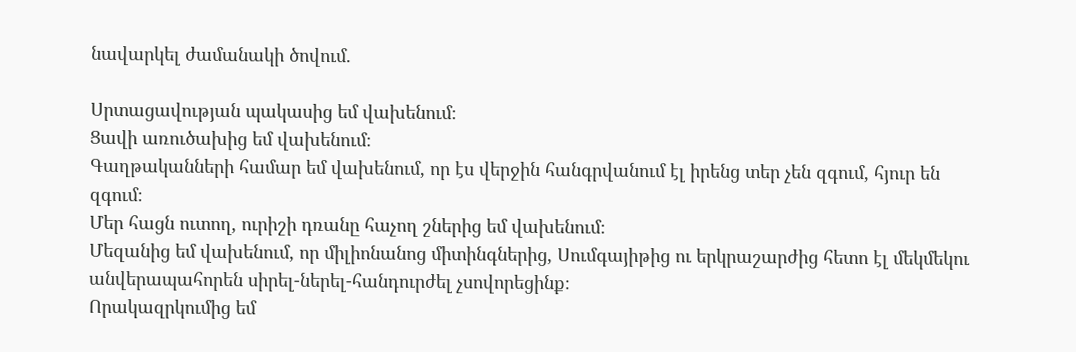նավարկել ժամանակի ծովում.

Սրտացավության պակասից եմ վախենում։
Ցավի առուծախից եմ վախենում։
Գաղթականների համար եմ վախենում, որ էս վերջին հանգրվանում էլ իրենց տեր չեն զգում, հյուր են զգում։
Մեր հացն ուտող, ուրիշի դռանը հաչող շներից եմ վախենում։
Մեզանից եմ վախենում, որ միլիոնանոց միտինգներից, Սումգայիթից ու երկրաշարժից հետո էլ մեկմեկու անվերապահորեն սիրել-ներել-հանդուրժել չսովորեցինք։
Որակազրկումից եմ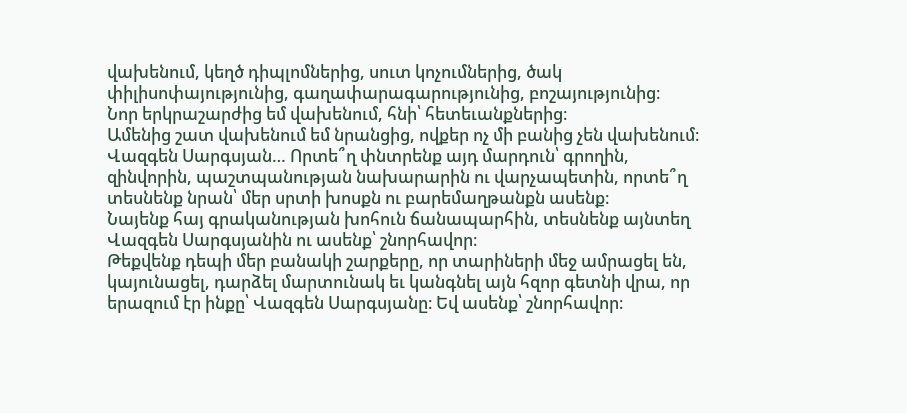վախենում, կեղծ դիպլոմներից, սուտ կոչումներից, ծակ փիլիսոփայությունից, գաղափարագարությունից, բոշայությունից։
Նոր երկրաշարժից եմ վախենում, հնի՝ հետեւանքներից։
Ամենից շատ վախենում եմ նրանցից, ովքեր ոչ մի բանից չեն վախենում։
Վազգեն Սարգսյան… Որտե՞ղ փնտրենք այդ մարդուն՝ գրողին, զինվորին, պաշտպանության նախարարին ու վարչապետին, որտե՞ղ տեսնենք նրան՝ մեր սրտի խոսքն ու բարեմաղթանքն ասենք։
Նայենք հայ գրականության խոհուն ճանապարհին, տեսնենք այնտեղ Վազգեն Սարգսյանին ու ասենք՝ շնորհավոր։
Թեքվենք դեպի մեր բանակի շարքերը, որ տարիների մեջ ամրացել են, կայունացել, դարձել մարտունակ եւ կանգնել այն հզոր գետնի վրա, որ երազում էր ինքը՝ Վազգեն Սարգսյանը։ Եվ ասենք՝ շնորհավոր։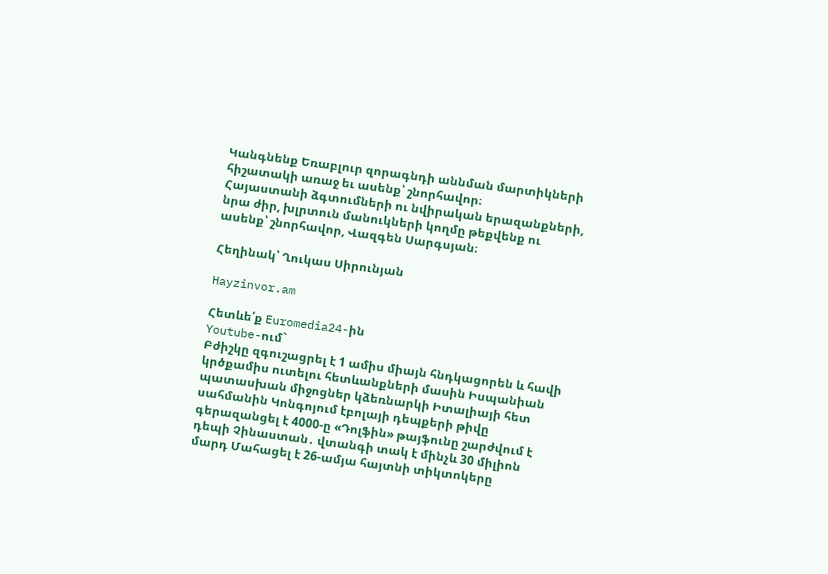Կանգնենք Եռաբլուր զորագնդի աննման մարտիկների հիշատակի առաջ եւ ասենք՝ շնորհավոր։
Հայաստանի ձգտումների ու նվիրական երազանքների, նրա ժիր, խլրտուն մանուկների կողմը թեքվենք ու ասենք՝ շնորհավոր, Վազգեն Սարգսյան։

Հեղինակ՝ Ղուկաս Սիրունյան

Hayzinvor.am

Հետևե՛ք Euromedia24-ին
Youtube-ում`
Բժիշկը զգուշացրել է 1 ամիս միայն հնդկացորեն և հավի կրծքամիս ուտելու հետևանքների մասին Իսպանիան պատասխան միջոցներ կձեռնարկի Իտալիայի հետ սահմանին Կոնգոյում էբոլայի դեպքերի թիվը գերազանցել է 4000-ը «Դոլֆին» թայֆունը շարժվում է դեպի Չինաստան․ վտանգի տակ է մինչև 30 միլիոն մարդ Մահացել է 26-ամյա հայտնի տիկտոկերը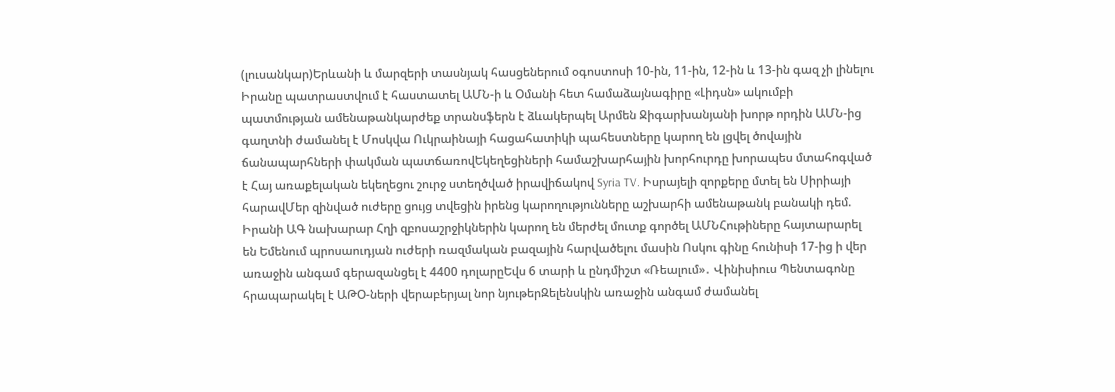(լուսանկար)Երևանի և մարզերի տասնյակ հասցեներում օգոստոսի 10-ին, 11-ին, 12-ին և 13-ին գազ չի լինելու Իրանը պատրաստվում է հաստատել ԱՄՆ-ի և Օմանի հետ համաձայնագիրը «Լիդսն» ակումբի պատմության ամենաթանկարժեք տրանսֆերն է ձևակերպել Արմեն Ջիգարխանյանի խորթ որդին ԱՄՆ-ից գաղտնի ժամանել է Մոսկվա Ուկրաինայի հացահատիկի պահեստները կարող են լցվել ծովային ճանապարհների փակման պատճառովԵկեղեցիների համաշխարհային խորհուրդը խորապես մտահոգված է Հայ առաքելական եկեղեցու շուրջ ստեղծված իրավիճակով Syria TV. Իսրայելի զորքերը մտել են Սիրիայի հարավՄեր զինված ուժերը ցույց տվեցին իրենց կարողությունները աշխարհի ամենաթանկ բանակի դեմ. Իրանի ԱԳ նախարար Հղի զբոսաշրջիկներին կարող են մերժել մուտք գործել ԱՄՆՀութիները հայտարարել են Եմենում պրոսաուդյան ուժերի ռազմական բազային հարվածելու մասին Ոսկու գինը հունիսի 17-ից ի վեր առաջին անգամ գերազանցել է 4400 դոլարըԵվս 6 տարի և ընդմիշտ «Ռեալում»․ Վինիսիուս Պենտագոնը հրապարակել է ԱԹՕ-ների վերաբերյալ նոր նյութերԶելենսկին առաջին անգամ ժամանել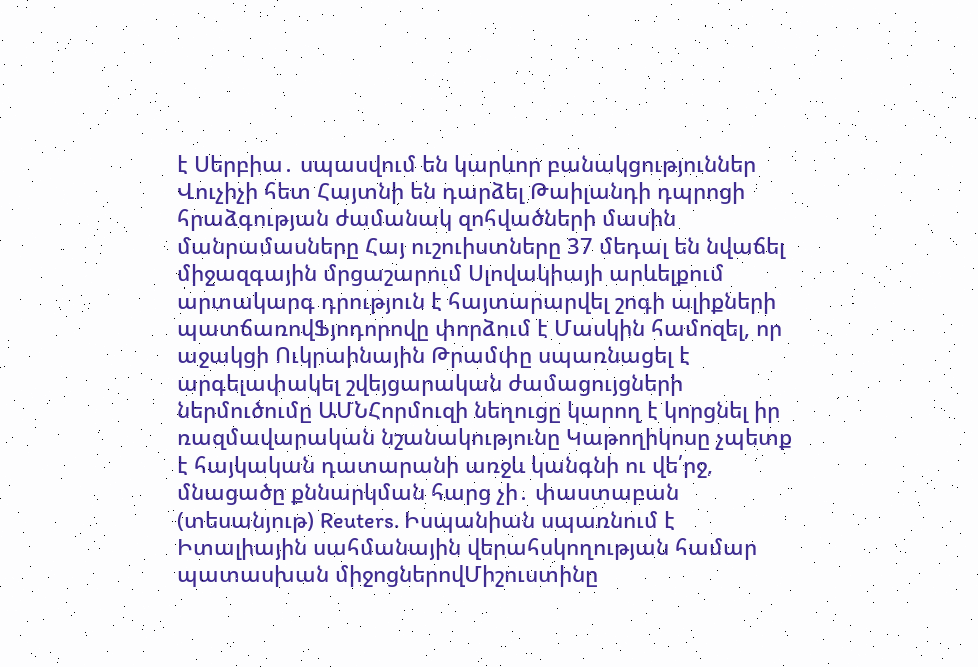է Սերբիա․ սպասվում են կարևոր բանակցություններ Վուչիչի հետ Հայտնի են դարձել Թաիլանդի դպրոցի հրաձգության ժամանակ զոհվածների մասին մանրամասները Հայ ուշուիստները 37 մեդալ են նվաճել միջազգային մրցաշարում Սլովակիայի արևելքում արտակարգ դրություն է հայտարարվել շոգի ալիքների պատճառովՖյոդորովը փորձում է Մասկին համոզել, որ աջակցի Ուկրաինային Թրամփը սպառնացել է արգելափակել շվեյցարական ժամացույցների ներմուծումը ԱՄՆՀորմուզի նեղուցը կարող է կորցնել իր ռազմավարական նշանակությունը Կաթողիկոսը չպետք է հայկական դատարանի առջև կանգնի ու վե՛րջ, մնացածը քննարկման հարց չի․ փաստաբան (տեսանյութ) Reuters. Իսպանիան սպառնում է Իտալիային սահմանային վերահսկողության համար պատասխան միջոցներովՄիշուստինը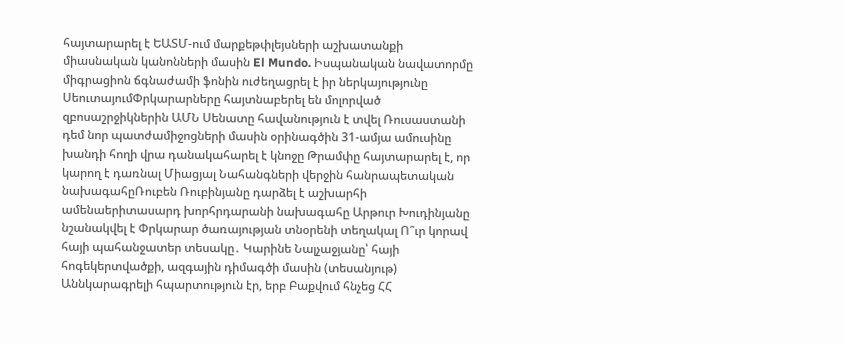հայտարարել է ԵԱՏՄ-ում մարքեթփլեյսների աշխատանքի միասնական կանոնների մասին El Mundo. Իսպանական նավատորմը միգրացիոն ճգնաժամի ֆոնին ուժեղացրել է իր ներկայությունը ՍեուտայումՓրկարարները հայտնաբերել են մոլորված զբոսաշրջիկներին ԱՄՆ Սենատը հավանություն է տվել Ռուսաստանի դեմ նոր պատժամիջոցների մասին օրինագծին 31-ամյա ամուսինը խանդի հողի վրա դանակահարել է կնոջը Թրամփը հայտարարել է, որ կարող է դառնալ Միացյալ Նահանգների վերջին հանրապետական նախագահըՌուբեն Ռուբինյանը դարձել է աշխարհի ամենաերիտասարդ խորհրդարանի նախագահը Արթուր Խուդինյանը նշանակվել է Փրկարար ծառայության տնօրենի տեղակալ Ո՞ւր կորավ հայի պահանջատեր տեսակը․ Կարինե Նալչաջյանը՝ հայի հոգեկերտվածքի, ազգային դիմագծի մասին (տեսանյութ) Աննկարագրելի հպարտություն էր, երբ Բաքվում հնչեց ՀՀ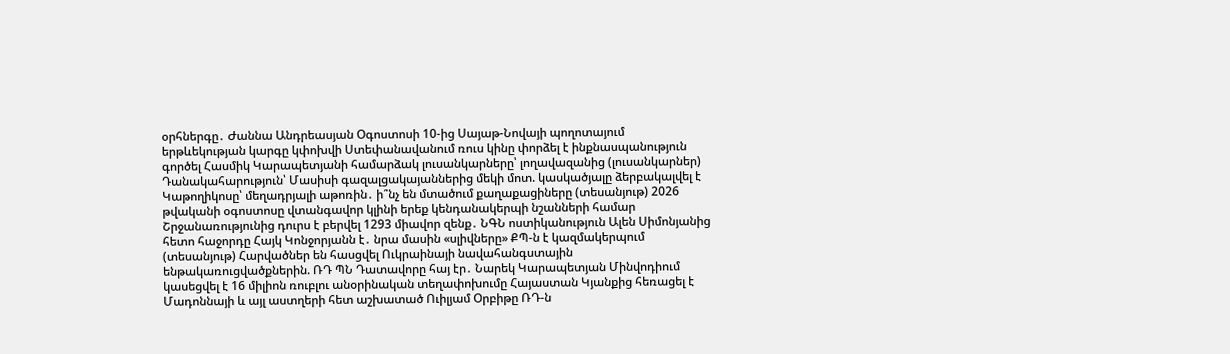օրհներգը․ Ժաննա Անդրեասյան Օգոստոսի 10-ից Սայաթ-Նովայի պողոտայում երթևեկության կարգը կփոխվի Ստեփանավանում ռուս կինը փորձել է ինքնասպանություն գործել Հասմիկ Կարապետյանի համարձակ լուսանկարները՝ լողավազանից (լուսանկարներ) Դանակահարություն՝ Մասիսի գազալցակայաններից մեկի մոտ. կասկածյալը ձերբակալվել է Կաթողիկոսը՝ մեղադրյալի աթոռին․ ի՞նչ են մտածում քաղաքացիները (տեսանյութ) 2026 թվականի օգոստոսը վտանգավոր կլինի երեք կենդանակերպի նշանների համար Շրջանառությունից դուրս է բերվել 1293 միավոր զենք․ ՆԳՆ ոստիկանություն Ալեն Սիմոնյանից հետո հաջորդը Հայկ Կոնջորյանն է․ նրա մասին «սլիվները» ՔՊ-ն է կազմակերպում (տեսանյութ) Հարվածներ են հասցվել Ուկրաինայի նավահանգստային ենթակառուցվածքներին. ՌԴ ՊՆ Դատավորը հայ էր․ Նարեկ Կարապետյան Մինվոդիում կասեցվել է 16 միլիոն ռուբլու անօրինական տեղափոխումը Հայաստան Կյանքից հեռացել է Մադոննայի և այլ աստղերի հետ աշխատած Ուիլյամ Օրբիթը ՌԴ-ն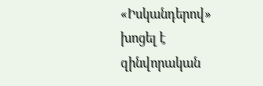«Իսկանդերով» խոցել է զինվորական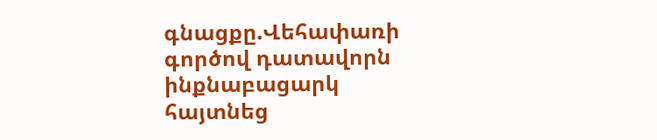գնացքը.Վեհափառի գործով դատավորն ինքնաբացարկ հայտնեց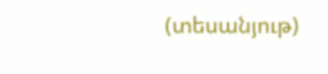(տեսանյութ)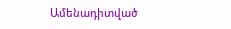Ամենադիտված